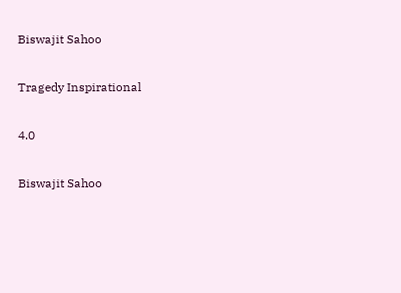Biswajit Sahoo

Tragedy Inspirational

4.0

Biswajit Sahoo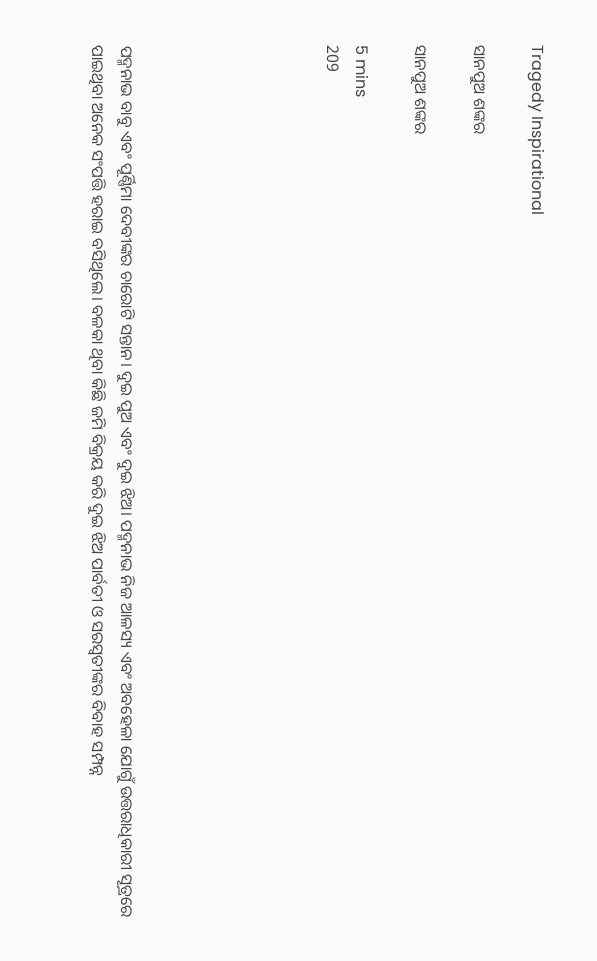Tragedy Inspirational

ସାନପୁଅ ଶଙ୍କର

ସାନପୁଅ ଶଙ୍କର

5 mins
209






ପଦ୍ମନାଭ ବାବୁ ଏବଂ ପୂର୍ଣ୍ଣିମା ଦେବୀଙ୍କର ଚାରୋଟି ସନ୍ତାନ। ଦୁଇ ପୁଅ ଏବଂ ଦୁଇ ଝିଅ। ପଦ୍ମନାଭ ନିଜ ଆଳସ୍ୟ ଏବଂ ଅବହେଳା ଯୋଗୁଁ ଉତ୍ତରାଧିକାରୀ ସୂତ୍ରରେ ପାଇଥିବା ଅନେକ ସଂପତ୍ତି ହରାଇ ବସିଥିଲେ। ବଳକା ଥିବା କିଛି ଜମି ବିକ୍ରୟ କରି ଦୁଇ ଝିଅ ପାର୍ବତୀ ଓ ସରସ୍ଵତୀଙ୍କର ବିବାହ ସମ୍ପନ୍ନ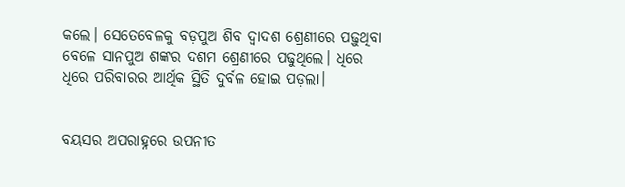କଲେ। ସେତେବେଳକୁ ବଡ଼ପୁଅ ଶିବ ଦ୍ବାଦଶ ଶ୍ରେଣୀରେ ପଢ଼ୁଥିବା ବେଳେ ସାନପୁଅ ଶଙ୍କର ଦଶମ ଶ୍ରେଣୀରେ ପଢୁଥିଲେ। ଧିରେ ଧିରେ ପରିବାରର ଆର୍ଥିକ ସ୍ଥିତି ଦୁର୍ବଳ ହୋଇ ପଡ଼ଲା।


ବୟସର ଅପରାହ୍ନରେ ଉପନୀତ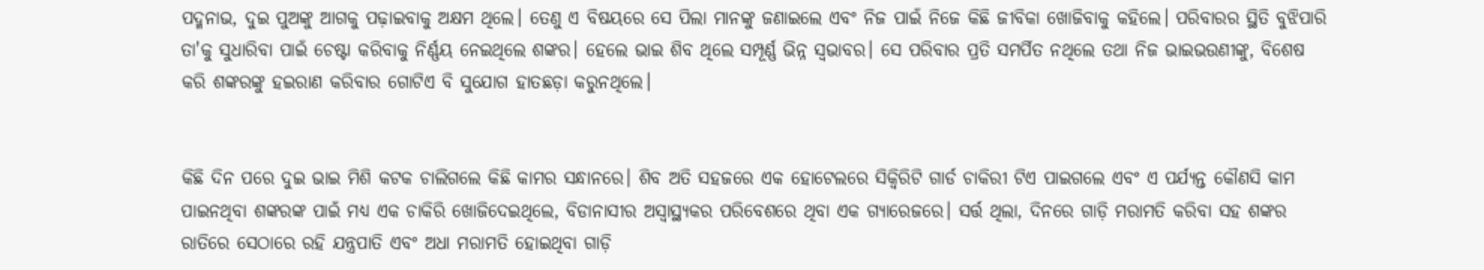ପଦ୍ମନାଭ, ଦୁଇ ପୁଅଙ୍କୁ ଆଗକୁ ପଢ଼ାଇବାକୁ ଅକ୍ଷମ ଥିଲେ। ତେଣୁ ଏ ବିଷୟରେ ସେ ପିଲା ମାନଙ୍କୁ ଜଣାଇଲେ ଏବଂ ନିଜ ପାଇଁ ନିଜେ କିଛି ଜୀବିକା ଖୋଜିବାକୁ କହିଲେ। ପରିବାରର ସ୍ଥିତି ବୁଝିପାରି ତା'କୁ ସୁଧାରିବା ପାଇଁ ଚେଷ୍ଟା କରିବାକୁ ନିର୍ଣ୍ଣୟ ନେଇଥିଲେ ଶଙ୍କର। ହେଲେ ଭାଇ ଶିବ ଥିଲେ ସମ୍ପୂର୍ଣ୍ଣ ଭିନ୍ନ ସ୍ବଭାବର। ସେ ପରିବାର ପ୍ରତି ସମର୍ପିତ ନଥିଲେ ତଥା ନିଜ ଭାଇଭଉଣୀଙ୍କୁ, ବିଶେଷ କରି ଶଙ୍କରଙ୍କୁ ହଇରାଣ କରିବାର ଗୋଟିଏ ବି ସୁଯୋଗ ହାତଛଡ଼ା କରୁନଥିଲେ।


କିଛି ଦିନ ପରେ ଦୁଇ ଭାଇ ମିଶି କଟକ ଚାଲିଗଲେ କିଛି କାମର ସନ୍ଧାନରେ। ଶିବ ଅତି ସହଜରେ ଏକ ହୋଟେଲରେ ସିକ୍ବିରିଟି ଗାର୍ଡ ଚାକିରୀ ଟିଏ ପାଇଗଲେ ଏବଂ ଏ ପର୍ଯ୍ୟନ୍ତ କୌଣସି କାମ ପାଇନଥିବା ଶଙ୍କରଙ୍କ ପାଇଁ ମଧ୍ୟ ଏକ ଚାକିରି ଖୋଜିଦେଇଥିଲେ, ବିଡାନାସୀର ଅସ୍ୱାସ୍ଥ୍ୟକର ପରିବେଶରେ ଥିବା ଏକ ଗ୍ୟାରେଜରେ। ସର୍ତ୍ତ ଥିଲା, ଦିନରେ ଗାଡ଼ି ମରାମତି କରିବା ସହ ଶଙ୍କର ରାତିରେ ସେଠାରେ ରହି ଯନ୍ତ୍ରପାତି ଏବଂ ଅଧା ମରାମତି ହୋଇଥିବା ଗାଡ଼ି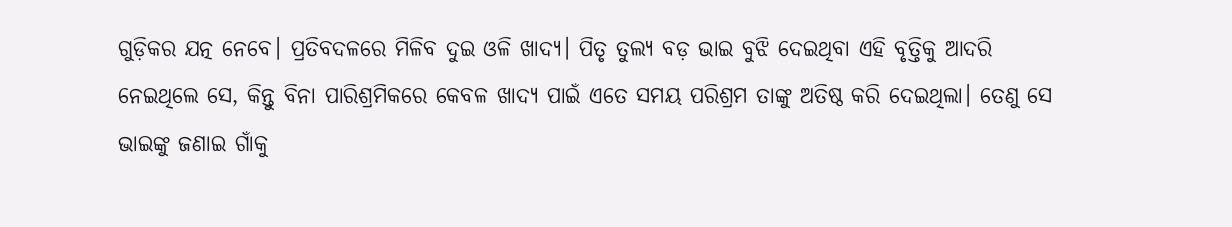ଗୁଡ଼ିକର ଯତ୍ନ ନେବେ। ପ୍ରତିବଦଳରେ ମିଳିବ ଦୁଇ ଓଳି ଖାଦ୍ୟ। ପିତୃ ତୁଲ୍ୟ ବଡ଼ ଭାଇ ବୁଝି ଦେଇଥିବା ଏହି ବୃତ୍ତିକୁ ଆଦରି ନେଇଥିଲେ ସେ, କିନ୍ତୁ ବିନା ପାରିଶ୍ରମିକରେ କେବଳ ଖାଦ୍ୟ ପାଇଁ ଏତେ ସମୟ ପରିଶ୍ରମ ତାଙ୍କୁ ଅତିଷ୍ଠ କରି ଦେଇଥିଲା। ତେଣୁ ସେ ଭାଇଙ୍କୁ ଜଣାଇ ଗାଁକୁ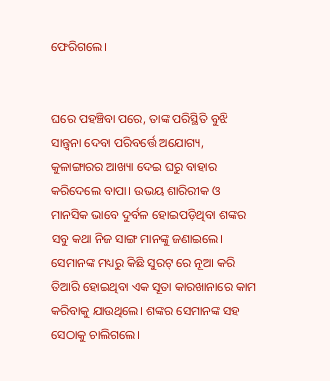ଫେରିଗଲେ।


ଘରେ ପହଞ୍ଚିବା ପରେ, ତାଙ୍କ ପରିସ୍ଥିତି ବୁଝି ସାନ୍ତ୍ଵନା ଦେବା ପରିବର୍ତ୍ତେ ଅଯୋଗ୍ୟ, କୁଳାଙ୍ଗାରର ଆଖ୍ୟା ଦେଇ ଘରୁ ବାହାର କରିଦେଲେ ବାପା। ଉଭୟ ଶାରିରୀକ ଓ ମାନସିକ ଭାବେ ଦୁର୍ବଳ ହୋଇପଡ଼ିଥିବା ଶଙ୍କର ସବୁ କଥା ନିଜ ସାଙ୍ଗ ମାନଙ୍କୁ ଜଣାଇଲେ। ସେମାନଙ୍କ ମଧ୍ୟରୁ କିଛି ସୁରଟ୍ ରେ ନୂଆ କରି ତିଆରି ହୋଇଥିବା ଏକ ସୂତା କାରଖାନାରେ କାମ କରିବାକୁ ଯାଉଥିଲେ। ଶଙ୍କର ସେମାନଙ୍କ ସହ ସେଠାକୁ ଚାଲିଗଲେ।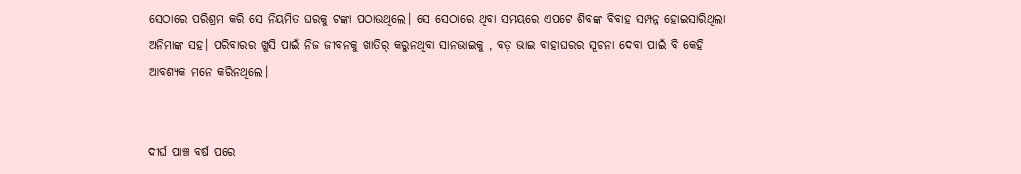ସେଠାରେ ପରିଶ୍ରମ କରି ସେ ନିୟମିତ ଘରକୁ ଟଙ୍କା ପଠାଉଥିଲେ। ସେ ସେଠାରେ ଥିବା ସମୟରେ ଏପଟେ ଶିବଙ୍କ ବିବାହ ସମ୍ପନ୍ନ ହୋଇସାରିଥିଲା ଅନିମାଙ୍କ ସହ। ପରିବାରର ଖୁସି ପାଇଁ ନିଜ ଜୀବନକୁ ଖାତିର୍ କରୁନଥିବା ସାନଭାଇକୁ , ବଡ଼ ଭାଇ ବାହାଘରର ସୂଚନା ଦେବା ପାଇଁ ବି କେହି ଆବଶ୍ୟକ ମନେ କରିନଥିଲେ।


ଦୀର୍ଘ ପାଞ୍ଚ ବର୍ଷ ପରେ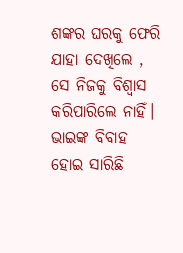ଶଙ୍କର ଘରକୁ ଫେରି ଯାହା ଦେଖିଲେ , ସେ ନିଜକୁ ବିଶ୍ଵାସ କରିପାରିଲେ ନାହିଁ। ଭାଇଙ୍କ ବିବାହ ହୋଇ ସାରିଛି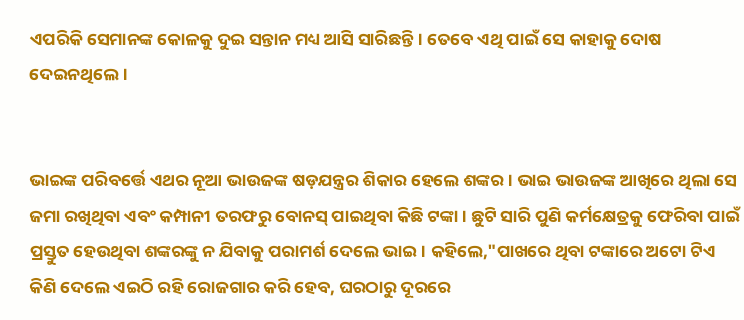ଏପରିକି ସେମାନଙ୍କ କୋଳକୁ ଦୁଇ ସନ୍ତାନ ମଧ୍ୟ ଆସି ସାରିଛନ୍ତି। ତେବେ ଏଥି ପାଇଁ ସେ କାହାକୁ ଦୋଷ ଦେଇନଥିଲେ।


ଭାଇଙ୍କ ପରିବର୍ତ୍ତେ ଏଥର ନୂଆ ଭାଉଜଙ୍କ ଷଡ଼ଯନ୍ତ୍ରର ଶିକାର ହେଲେ ଶଙ୍କର। ଭାଇ ଭାଉଜଙ୍କ ଆଖିରେ ଥିଲା ସେ ଜମା ରଖିଥିବା ଏବଂ କମ୍ପାନୀ ତରଫରୁ ବୋନସ୍ ପାଇଥିବା କିଛି ଟଙ୍କା। ଛୁଟି ସାରି ପୁଣି କର୍ମକ୍ଷେତ୍ରକୁ ଫେରିବା ପାଇଁ ପ୍ରସ୍ତୁତ ହେଉଥିବା ଶଙ୍କରଙ୍କୁ ନ ଯିବାକୁ ପରାମର୍ଶ ଦେଲେ ଭାଇ। କହିଲେ,"ପାଖରେ ଥିବା ଟଙ୍କାରେ ଅଟୋ ଟିଏ କିଣି ଦେଲେ ଏଇଠି ରହି ରୋଜଗାର କରି ହେବ, ଘରଠାରୁ ଦୂରରେ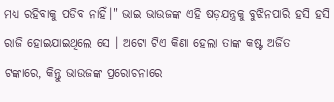ମଧ୍ୟ ରହିବାକୁ ପଡିବ ନାହିଁ।" ଭାଇ ଭାଉଜଙ୍କ ଏହି ଷଡ଼ଯନ୍ତ୍ରକୁ ବୁଝିନପାରି ହସି ହସି ରାଜି ହୋଇଯାଇଥିଲେ ସେ । ଅଟୋ ଟିଏ କିଣା ହେଲା ତାଙ୍କ କଷ୍ଟ ଅର୍ଜିତ ଟଙ୍କାରେ, କିନ୍ତୁ ଭାଉଜଙ୍କ ପ୍ରରୋଚନାରେ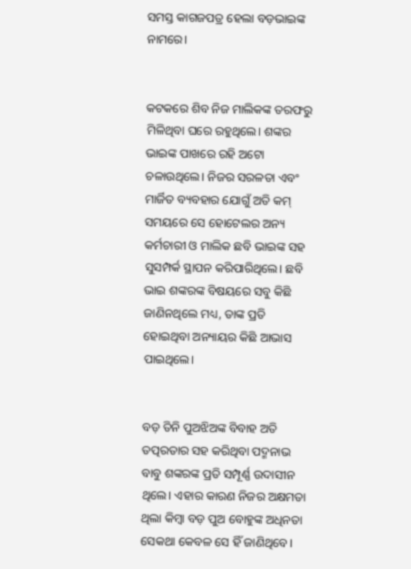ସମସ୍ତ କାଗଜପତ୍ର ହେଲା ବଡ଼ଭାଇଙ୍କ ନାମରେ।


କଟକରେ ଶିବ ନିଜ ମାଲିକଙ୍କ ତରଫରୁ ମିଳିଥିବା ଘରେ ରହୁଥିଲେ। ଶଙ୍କର ଭାଇଙ୍କ ପାଖରେ ରହି ଅଟୋ ଚଳାଉଥିଲେ। ନିଜର ସରଳତା ଏବଂ ମାର୍ଜିତ ବ୍ୟବହାର ଯୋଗୁଁ ଅତି କମ୍ ସମୟରେ ସେ ହୋଟେଲର ଅନ୍ୟ କର୍ମଚାରୀ ଓ ମାଲିକ ଛବି ଭାଇଙ୍କ ସହ ସୁସମ୍ପର୍କ ସ୍ଥାପନ କରିପାରିଥିଲେ। ଛବି ଭାଇ‌ ଶଙ୍କରଙ୍କ ବିଷୟରେ ସବୁ କିଛି ଜାଣିନଥିଲେ ମଧ୍ୟ, ତାଙ୍କ ପ୍ରତି ହୋଇଥିବା ଅନ୍ୟାୟର କିଛି ଆଭାସ ପାଇଥିଲେ।


ବଡ଼ ତିନି ପୁଅଝିଅଙ୍କ ବିବାହ ଅତି ତତ୍ପରତାର ସହ କରିଥିବା ପଦ୍ମନାଭ ବାବୁ ଶଙ୍କରଙ୍କ ପ୍ରତି ସମ୍ପୂର୍ଣ୍ଣ ଉଦାସୀନ ଥିଲେ। ଏହାର କାରଣ ନିଜର ଅକ୍ଷମତା ଥିଲା କିମ୍ବା ବଡ଼ ପୁଅ ବୋହୁଙ୍କ ଅଧିନତା ସେକଥା କେବଳ ସେ ହିଁ ଜାଣିଥିବେ।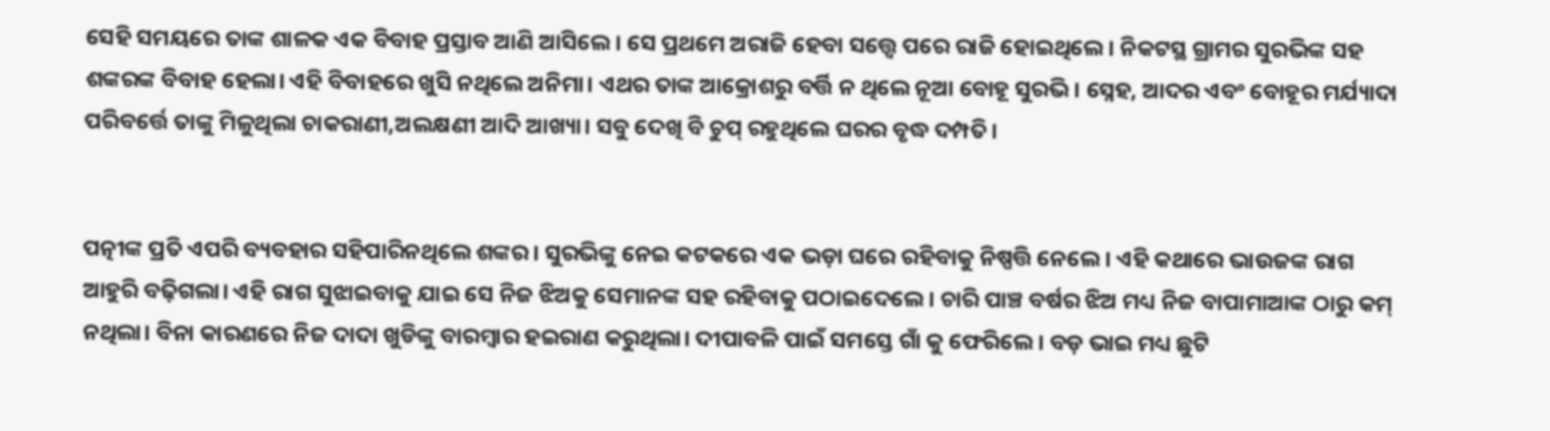ସେହି ସମୟରେ ତାଙ୍କ ଶାଳକ ଏକ ବିବାହ ପ୍ରସ୍ତାବ ଆଣି ଆସିଲେ। ସେ ପ୍ରଥମେ ଅରାଜି ହେବା ସତ୍ତ୍ୱେ ପରେ ରାଜି ହୋଇଥିଲେ। ନିକଟସ୍ଥ ଗ୍ରାମର‌ ସୁରଭିଙ୍କ ସହ ଶଙ୍କରଙ୍କ ବିବାହ ହେଲା। ଏହି ବିବାହରେ ଖୁସି ନଥିଲେ ଅନିମା। ଏଥର ତାଙ୍କ ଆକ୍ରୋଶରୁ ବର୍ତ୍ତି ନ ଥିଲେ ନୂଆ ବୋହୂ ସୁରଭି। ସ୍ନେହ, ଆଦର ଏବଂ ବୋହୂର ମର୍ଯ୍ୟାଦା ପରିବର୍ତ୍ତେ ତାଙ୍କୁ ମିଳୁଥିଲା ଚାକରାଣୀ,ଅଲକ୍ଷଣୀ ଆଦି ଆଖ୍ୟା। ସବୁ ଦେଖି ବି ଚୁପ୍ ରହୁଥିଲେ ଘରର ବୃଦ୍ଧ ଦମ୍ପତି।


ପତ୍ନୀଙ୍କ ପ୍ରତି ଏପରି ବ୍ୟବହାର ସହିପାରିନଥିଲେ ଶଙ୍କର। ସୁରଭିଙ୍କୁ ନେଇ କଟକରେ ଏକ ଭଡ଼ା ଘରେ ରହିବାକୁ ନିଷ୍ପତ୍ତି ନେଲେ। ଏହି କଥାରେ ଭାଉଜଙ୍କ ରାଗ ଆହୁରି ବଢ଼ିଗଲା। ଏହି ରାଗ ସୁଝାଇବାକୁ ଯାଇ ସେ ନିଜ ଝିଅକୁ ସେମାନଙ୍କ ସହ ରହିବାକୁ ପଠାଇଦେଲେ। ଚାରି ପାଞ୍ଚ ବର୍ଷର ଝିଅ ମଧ୍ୟ ନିଜ ବାପାମାଆଙ୍କ ଠାରୁ କମ୍ ନଥିଲା। ବିନା କାରଣରେ ନିଜ ଦାଦା ଖୁଡିଙ୍କୁ ବାରମ୍ବାର ହଇରାଣ କରୁଥିଲା। ଦୀପାବଳି ପାଇଁ ସମସ୍ତେ ଗାଁ କୁ ଫେରିଲେ। ବଡ଼ ଭାଇ ମଧ୍ୟ ଛୁଟି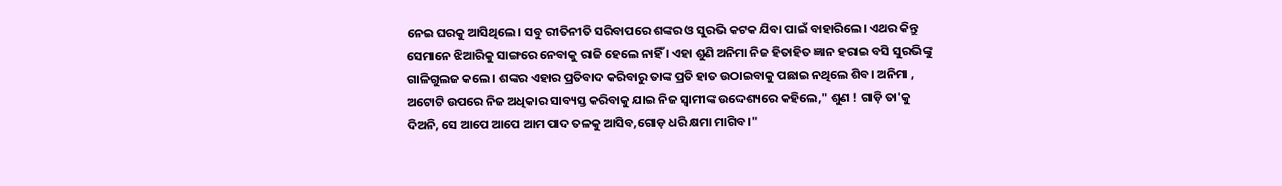ନେଇ ଘରକୁ ଆସିଥିଲେ। ସବୁ ରୀତିନୀତି ସରିବାପରେ ଶଙ୍କର ଓ ସୁରଭି କଟକ ଯିବା ପାଇଁ ବାହାରିଲେ। ଏଥର କିନ୍ତୁ ସେମାନେ ଝିଆରିକୁ ସାଙ୍ଗରେ ନେବାକୁ ରାଜି ହେଲେ ନାହିଁ । ଏହା ଶୁଣି ଅନିମା ନିଜ ହିତାହିତ ଜ୍ଞାନ ହରାଇ ବସି ସୁରଭିଙ୍କୁ ଗାଳିଗୁଲଜ କଲେ। ଶଙ୍କର ଏହାର ପ୍ରତିବାଦ କରିବାରୁ ତାଙ୍କ ପ୍ରତି ହାତ ଉଠାଇବାକୁ ପଛାଇ ନଥିଲେ ଶିବ। ଅନିମା , ଅଟୋଟି ଉପରେ ନିଜ ଅଧିକାର ସାବ୍ୟସ୍ତ କରିବାକୁ ଯାଇ ନିଜ ସ୍ବାମୀଙ୍କ ଉଦ୍ଦେଶ୍ୟରେ କହିଲେ," ଶୁଣ ! ଗାଡ଼ି ତା'କୁ ଦିଅନି, ସେ ଆପେ ଆପେ ଆମ ପାଦ ତଳକୁ ଆସିବ,ଗୋଡ଼ ଧରି କ୍ଷମା ମାଗିବ।"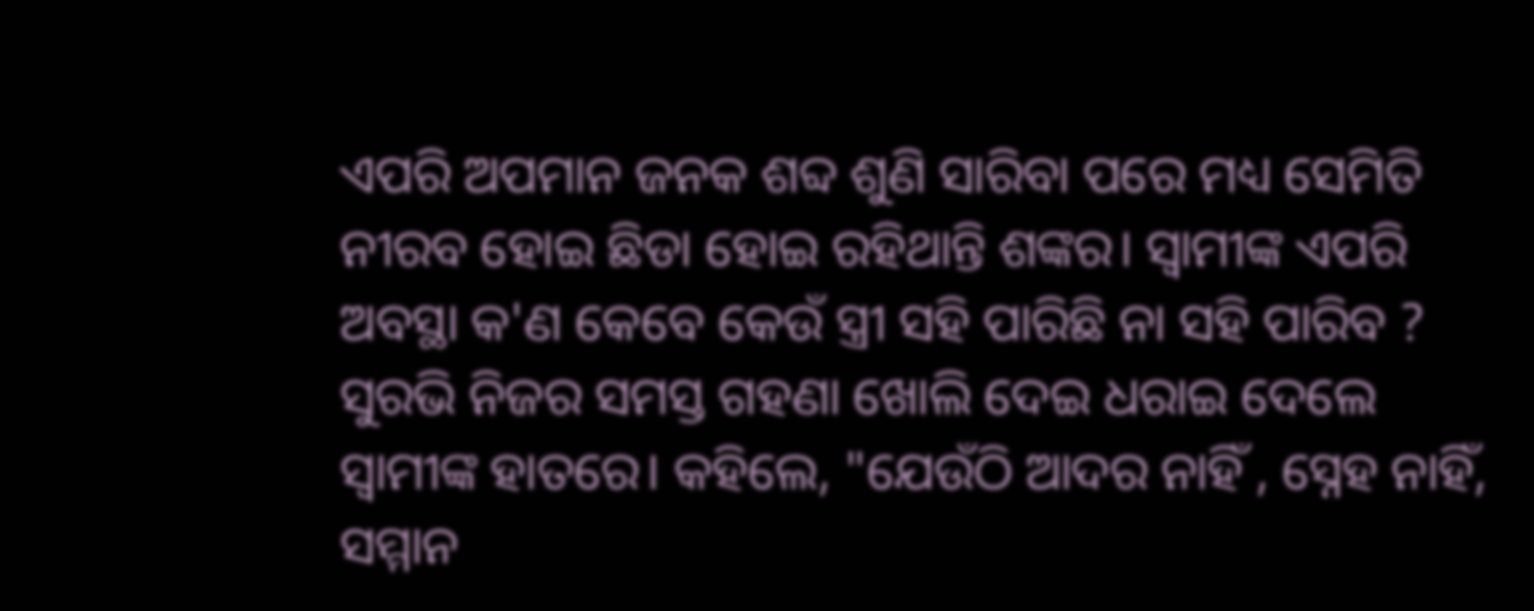ଏପରି ଅପମାନ ଜନକ ଶବ୍ଦ ଶୁଣି ସାରିବା ପରେ ମଧ୍ୟ ସେମିତି ନୀରବ ହୋଇ ଛିଡା ହୋଇ ର‌ହିଥାନ୍ତି ଶଙ୍କର। ସ୍ବାମୀଙ୍କ ଏପରି ଅବସ୍ଥା କ'ଣ କେବେ କେଉଁ ସ୍ତ୍ରୀ ସହି ପାରିଛି ନା ସହି ପାରିବ ? ସୁରଭି ନିଜର ସମସ୍ତ ଗହଣା ଖୋଲି ଦେଇ ଧରାଇ ଦେଲେ ସ୍ବାମୀଙ୍କ ହାତରେ। କହିଲେ, "ଯେଉଁଠି ଆଦର ନାହିଁ , ସ୍ନେହ ନାହିଁ, ସମ୍ମାନ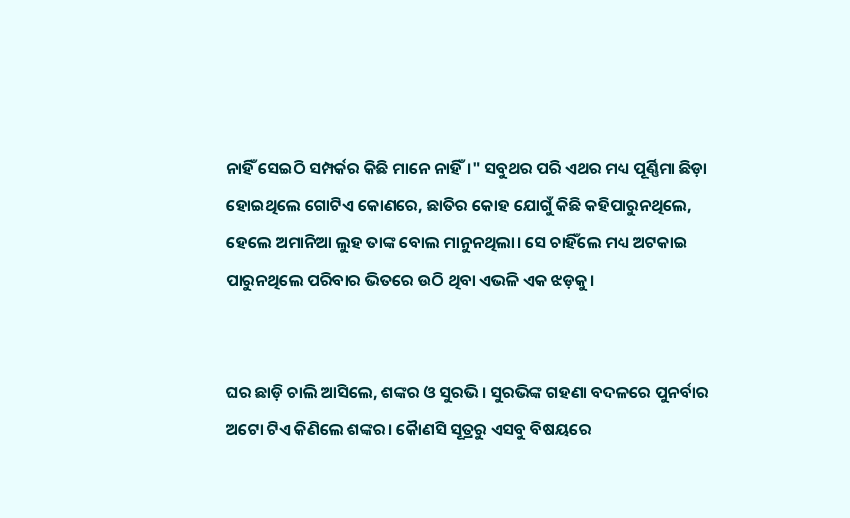ନାହିଁ ସେଇଠି ସମ୍ପର୍କର କିଛି ମାନେ ନାହିଁ।" ସବୁଥର ପରି ଏଥର ମଧ୍ୟ ପୂର୍ଣ୍ଣିମା ଛିଡ଼ା ହୋଇଥିଲେ ଗୋଟିଏ କୋଣରେ, ଛାତିର କୋହ ଯୋଗୁଁ କିଛି କହିପାରୁନଥିଲେ, ହେଲେ ଅମାନିଆ ଲୁହ ତାଙ୍କ ବୋଲ ମାନୁନଥିଲା। ସେ ଚାହିଁଲେ ମଧ୍ୟ ଅଟକାଇ ପାରୁନଥିଲେ ପରିବାର ଭିତରେ ଉଠି ଥିବା ଏଭଳି ଏକ ଝଡ଼କୁ।


ଘର ଛାଡ଼ି ଚାଲି ଆସିଲେ, ଶଙ୍କର ଓ ସୁରଭି। ସୁରଭିଙ୍କ ଗହଣା ବଦଳରେ ପୁନର୍ବାର ଅଟୋ ଟିଏ କିଣିଲେ ଶଙ୍କର। କୋୖଣସି ସୂତ୍ରରୁ ଏସବୁ ବିଷୟରେ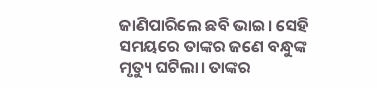ଜାଣିପାରିଲେ ଛବି ଭାଇ। ସେହି ସମୟରେ ତାଙ୍କର ଜଣେ ବନ୍ଧୁଙ୍କ ମୃତ୍ୟୁ ଘଟିଲା। ତାଙ୍କର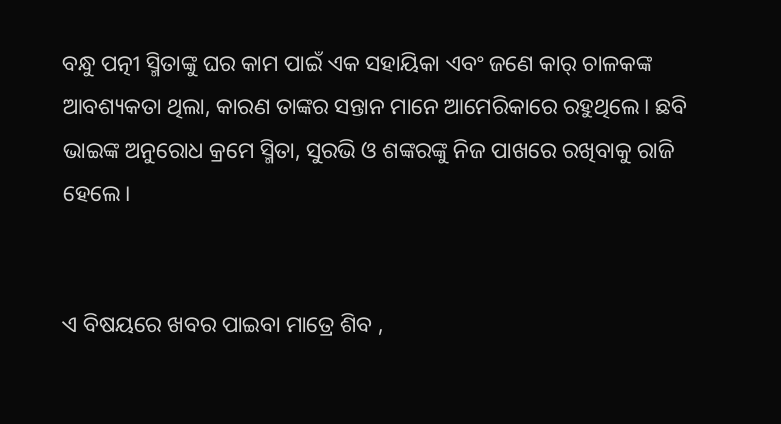ବନ୍ଧୁ ପତ୍ନୀ ସ୍ମିତାଙ୍କୁ ଘର କାମ ପାଇଁ ଏକ ସହାୟିକା ଏବଂ ଜଣେ କାର୍ ଚାଳକଙ୍କ ଆବଶ୍ୟକତା ଥିଲା, କାରଣ ତାଙ୍କର ସନ୍ତାନ ମାନେ ଆମେରିକାରେ ରହୁଥିଲେ। ଛବି ଭାଇଙ୍କ ଅନୁରୋଧ କ୍ରମେ ସ୍ମିତା, ସୁରଭି ଓ ଶଙ୍କରଙ୍କୁ ନିଜ ପାଖରେ ରଖିବାକୁ ରାଜି ହେଲେ।


ଏ ବିଷୟରେ ଖବର ପାଇବା ମାତ୍ରେ ଶିବ ,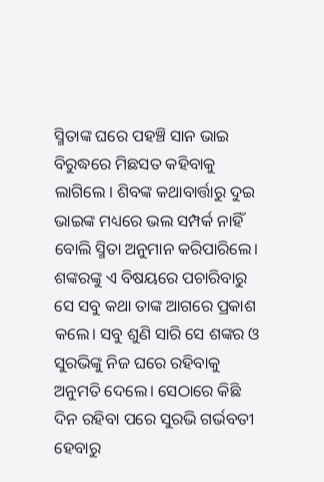ସ୍ମିତାଙ୍କ ଘରେ ପହଞ୍ଚି ସାନ ଭାଇ ବିରୁଦ୍ଧରେ ମିଛସତ କହିବାକୁ ଲାଗିଲେ ‌। ଶିବଙ୍କ କଥାବାର୍ତ୍ତାରୁ ଦୁଇ ଭାଇଙ୍କ ମଧ୍ୟରେ ଭଲ ସମ୍ପର୍କ ନାହିଁ ବୋଲି ସ୍ମିତା ଅନୁମାନ କରିପାରିଲେ। ଶଙ୍କରଙ୍କୁ ଏ ବିଷୟରେ ପଚାରିବାରୁ ସେ ସବୁ କଥା ତାଙ୍କ ଆଗରେ ପ୍ରକାଶ କଲେ। ସବୁ ଶୁଣି ସାରି ସେ ଶଙ୍କର ଓ ସୁରଭିଙ୍କୁ ନିଜ ଘରେ ରହିବାକୁ ଅନୁମତି ଦେଲେ। ସେଠାରେ କିଛି ଦିନ ରହିବା ପରେ ସୁରଭି ଗର୍ଭବତୀ ହେବାରୁ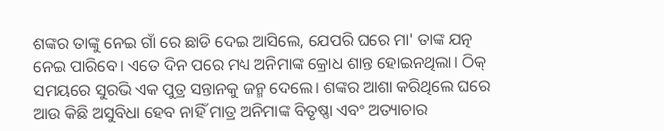ଶଙ୍କର ତାଙ୍କୁ ନେଇ ଗାଁ ରେ ଛାଡି ଦେଇ ଆସିଲେ, ଯେପରି ଘରେ ମା' ତାଙ୍କ ଯତ୍ନ ନେଇ ପାରିବେ। ଏତେ ଦିନ ପରେ ମଧ୍ୟ ଅନିମାଙ୍କ କ୍ରୋଧ ଶାନ୍ତ ହୋଇନଥିଲା। ଠିକ୍ ସମୟରେ ସୁରଭି ଏକ ପୁତ୍ର ସନ୍ତାନକୁ ଜନ୍ମ ଦେଲେ। ଶଙ୍କର ଆଶା କରିଥିଲେ ଘରେ ଆଉ କିଛି ଅସୁବିଧା ହେବ ନାହିଁ ମାତ୍ର ଅନିମାଙ୍କ ବିତୃଷ୍ଣା ଏବଂ ଅତ୍ୟାଚାର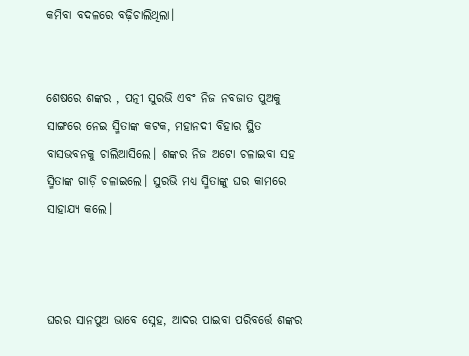କମିବା ବଦଳରେ ବଢ଼ିଚାଲିଥିଲା।


ଶେଷରେ ଶଙ୍କର , ପତ୍ନୀ ସୁରଭି ଏବଂ ନିଜ ନବଜାତ ପୁଅକୁ ସାଙ୍ଗରେ ନେଇ ସ୍ମିତାଙ୍କ କଟକ, ମହାନଦୀ ବିହାର ସ୍ଥିତ ବାସଭବନକୁ ଚାଲିଆସିଲେ। ଶଙ୍କର ନିଜ ଅଟୋ ଚଳାଇବା ସହ ସ୍ମିତାଙ୍କ ଗାଡ଼ି ଚଳାଇଲେ। ସୁରଭି ମଧ୍ୟ ସ୍ମିତାଙ୍କୁ ଘର କାମରେ ସାହାଯ୍ୟ କଲେ।



ଘରର ସାନପୁଅ ଭାବେ ସ୍ନେହ, ଆଦର ପାଇବା ପରିବର୍ତ୍ତେ ଶଙ୍କର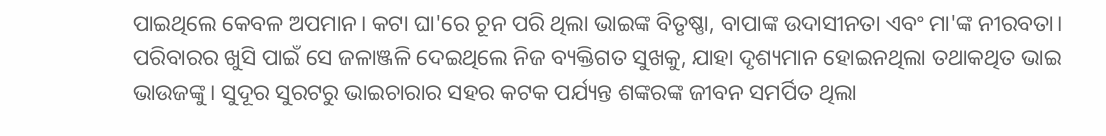ପାଇଥିଲେ କେବଳ ଅପମାନ। କଟା ଘା'ରେ ଚୂନ ପରି ଥିଲା ଭାଇଙ୍କ ବିତୃଷ୍ଣା, ବାପାଙ୍କ ଉଦାସୀନତା ଏବଂ ମା'ଙ୍କ ନୀରବତା। ପରିବାରର ଖୁସି ପାଇଁ ସେ ଜଳାଞ୍ଜଳି ଦେଇଥିଲେ ନିଜ ବ୍ୟକ୍ତିଗତ ସୁଖକୁ, ଯାହା ଦୃଶ୍ୟମାନ ହୋଇନଥିଲା ତଥାକଥିତ ଭାଇ ଭାଉଜଙ୍କୁ। ସୁଦୂର ସୁରଟରୁ ଭାଇଚାରାର ସହର କଟକ ପର୍ଯ୍ୟନ୍ତ ଶଙ୍କରଙ୍କ ଜୀବନ ସମର୍ପିତ ଥିଲା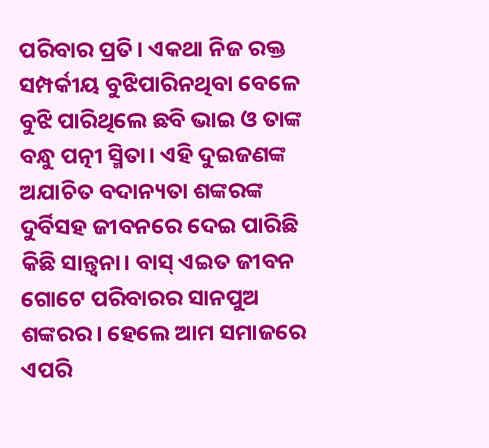ପରିବାର ପ୍ରତି। ଏକଥା ନିଜ ରକ୍ତ ସମ୍ପର୍କୀୟ ବୁଝିପାରିନଥିବା ବେଳେ ବୁଝି ପାରିଥିଲେ ଛବି ଭାଇ ଓ ତାଙ୍କ ବନ୍ଧୁ ପତ୍ନୀ ସ୍ମିତା। ଏହି ଦୁଇଜଣଙ୍କ ଅଯାଚିତ ବଦାନ୍ୟତା ଶଙ୍କରଙ୍କ ଦୁର୍ବିସହ ଜୀବନରେ ଦେଇ ପାରିଛି କିଛି ସାନ୍ତ୍ଵନା। ବାସ୍ ଏଇତ ଜୀବନ ଗୋଟେ ପରିବାରର ସାନପୁଅ ଶଙ୍କରର। ହେଲେ ଆମ ସମାଜରେ ଏପରି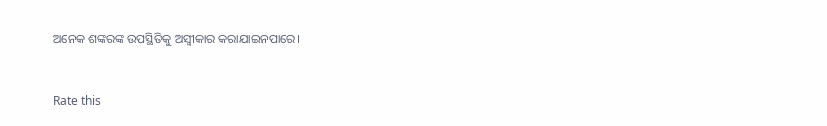ଅନେକ ଶଙ୍କରଙ୍କ ଉପସ୍ଥିତିକୁ ଅସ୍ବୀକାର କରାଯାଇନପାରେ।


Rate this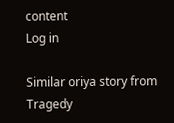content
Log in

Similar oriya story from Tragedy